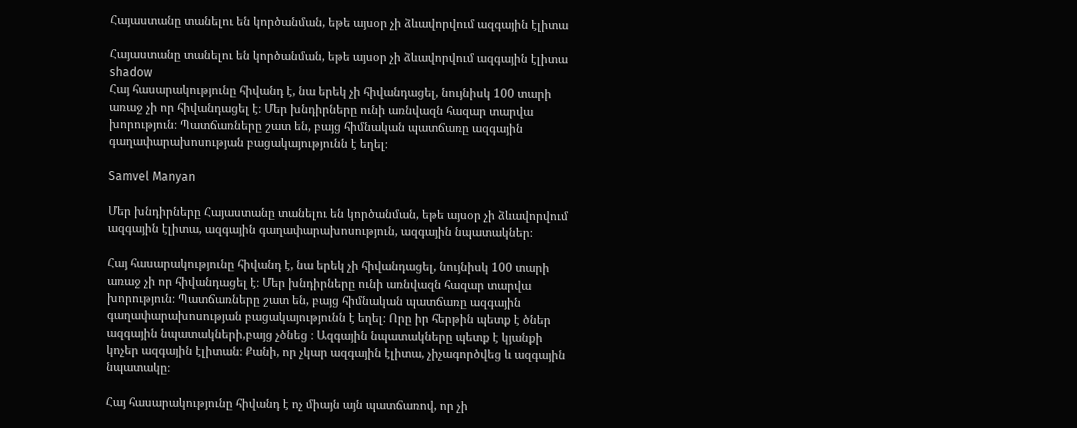Հայաստանը տանելու են կործանման, եթե այսօր չի ձևավորվում ազգային էլիտա

Հայաստանը տանելու են կործանման, եթե այսօր չի ձևավորվում ազգային էլիտա
shadow
Հայ հասարակությունը հիվանդ է, նա երեկ չի հիվանդացել, նույնիսկ 100 տարի առաջ չի որ հիվանդացել է։ Մեր խնդիրները ունի առնվազն հազար տարվա խորություն։ Պատճառները շատ են, բայց հիմնական պատճառը ազգային գաղափարախոսության բացակայությունն է եղել։

Samvel Manyan

Մեր խնդիրները Հայաստանը տանելու են կործանման, եթե այսօր չի ձևավորվում ազգային էլիտա, ազգային գաղափարախոսություն, ազգային նպատակներ։

Հայ հասարակությունը հիվանդ է, նա երեկ չի հիվանդացել, նույնիսկ 100 տարի առաջ չի որ հիվանդացել է։ Մեր խնդիրները ունի առնվազն հազար տարվա խորություն։ Պատճառները շատ են, բայց հիմնական պատճառը ազգային գաղափարախոսության բացակայությունն է եղել։ Որը իր հերթին պետք է ծներ ազգային նպատակների,բայց չծնեց ։ Ազգային նպատակները պետք է կյանքի կոչեր ազգային էլիտան։ Քանի, որ չկար ազգային էլիտա, չիչագործվեց և ազգային նպատակը։

Հայ հասարակությունը հիվանդ է ոչ միայն այն պատճառով, որ չի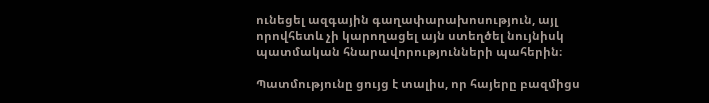ունեցել ազգային գաղափարախոսություն, այլ որովհետև չի կարողացել այն ստեղծել նույնիսկ պատմական հնարավորությունների պահերին։

Պատմությունը ցույց է տալիս, որ հայերը բազմիցս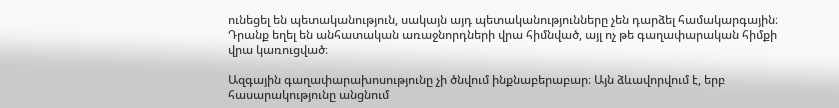ունեցել են պետականություն, սակայն այդ պետականությունները չեն դարձել համակարգային։ Դրանք եղել են անհատական առաջնորդների վրա հիմնված, այլ ոչ թե գաղափարական հիմքի վրա կառուցված։

Ազգային գաղափարախոսությունը չի ծնվում ինքնաբերաբար։ Այն ձևավորվում է, երբ հասարակությունը անցնում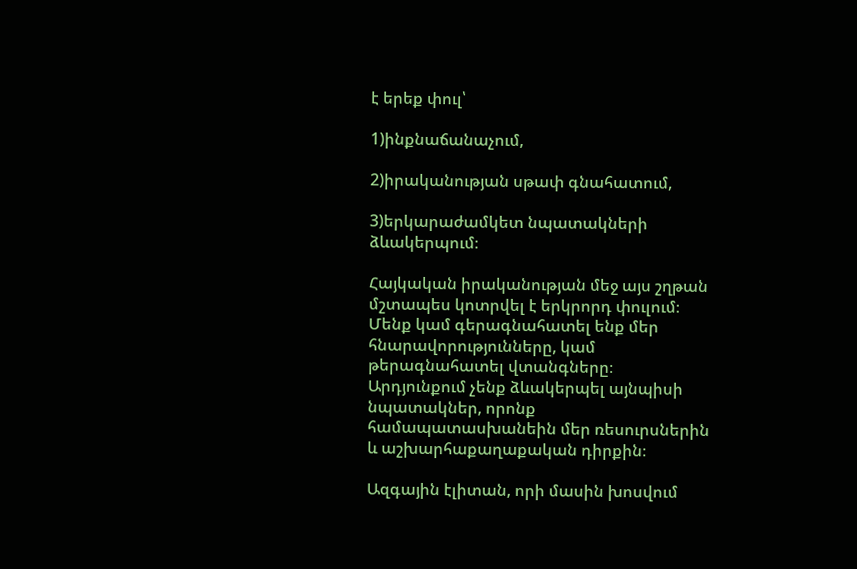է երեք փուլ՝

1)ինքնաճանաչում,

2)իրականության սթափ գնահատում,

3)երկարաժամկետ նպատակների ձևակերպում։

Հայկական իրականության մեջ այս շղթան մշտապես կոտրվել է երկրորդ փուլում։ Մենք կամ գերագնահատել ենք մեր հնարավորությունները, կամ թերագնահատել վտանգները։ Արդյունքում չենք ձևակերպել այնպիսի նպատակներ, որոնք համապատասխանեին մեր ռեսուրսներին և աշխարհաքաղաքական դիրքին։

Ազգային էլիտան, որի մասին խոսվում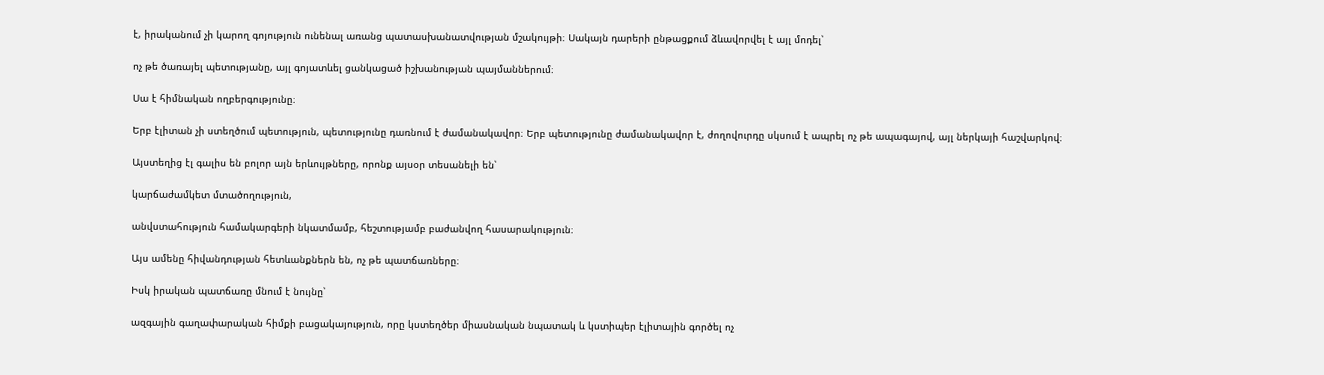է, իրականում չի կարող գոյություն ունենալ առանց պատասխանատվության մշակույթի։ Սակայն դարերի ընթացքում ձևավորվել է այլ մոդել՝

ոչ թե ծառայել պետությանը, այլ գոյատևել ցանկացած իշխանության պայմաններում։

Սա է հիմնական ողբերգությունը։

Երբ էլիտան չի ստեղծում պետություն, պետությունը դառնում է ժամանակավոր։ Երբ պետությունը ժամանակավոր է, ժողովուրդը սկսում է ապրել ոչ թե ապագայով, այլ ներկայի հաշվարկով։

Այստեղից էլ գալիս են բոլոր այն երևույթները, որոնք այսօր տեսանելի են՝

կարճաժամկետ մտածողություն,

անվստահություն համակարգերի նկատմամբ, հեշտությամբ բաժանվող հասարակություն։

Այս ամենը հիվանդության հետևանքներն են, ոչ թե պատճառները։

Իսկ իրական պատճառը մնում է նույնը՝

ազգային գաղափարական հիմքի բացակայություն, որը կստեղծեր միասնական նպատակ և կստիպեր էլիտային գործել ոչ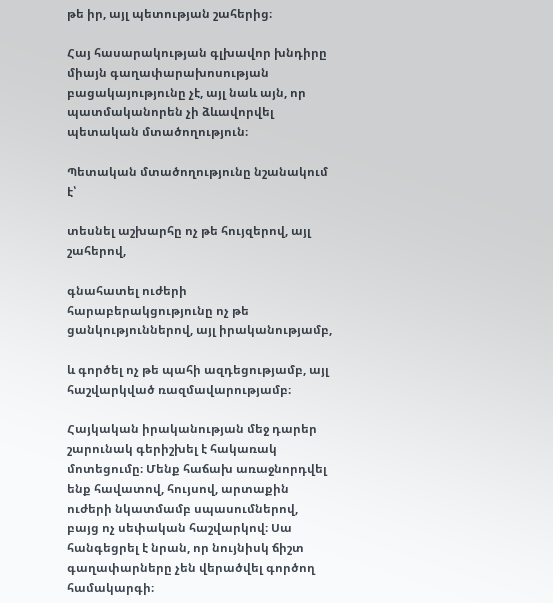թե իր, այլ պետության շահերից։

Հայ հասարակության գլխավոր խնդիրը միայն գաղափարախոսության բացակայությունը չէ, այլ նաև այն, որ պատմականորեն չի ձևավորվել պետական մտածողություն։

Պետական մտածողությունը նշանակում է՝

տեսնել աշխարհը ոչ թե հույզերով, այլ շահերով,

գնահատել ուժերի հարաբերակցությունը ոչ թե ցանկություններով, այլ իրականությամբ,

և գործել ոչ թե պահի ազդեցությամբ, այլ հաշվարկված ռազմավարությամբ։

Հայկական իրականության մեջ դարեր շարունակ գերիշխել է հակառակ մոտեցումը։ Մենք հաճախ առաջնորդվել ենք հավատով, հույսով, արտաքին ուժերի նկատմամբ սպասումներով, բայց ոչ սեփական հաշվարկով։ Սա հանգեցրել է նրան, որ նույնիսկ ճիշտ գաղափարները չեն վերածվել գործող համակարգի։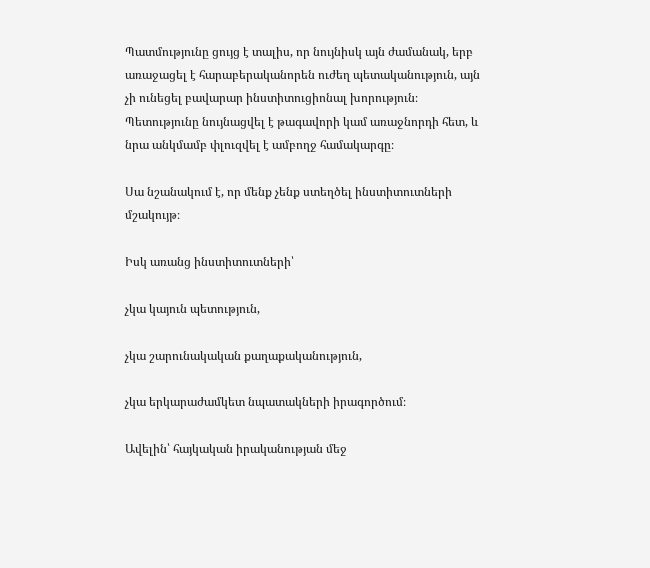Պատմությունը ցույց է տալիս, որ նույնիսկ այն ժամանակ, երբ առաջացել է հարաբերականորեն ուժեղ պետականություն, այն չի ունեցել բավարար ինստիտուցիոնալ խորություն։ Պետությունը նույնացվել է թագավորի կամ առաջնորդի հետ, և նրա անկմամբ փլուզվել է ամբողջ համակարգը։

Սա նշանակում է, որ մենք չենք ստեղծել ինստիտուտների մշակույթ։

Իսկ առանց ինստիտուտների՝

չկա կայուն պետություն,

չկա շարունակական քաղաքականություն,

չկա երկարաժամկետ նպատակների իրագործում։

Ավելին՝ հայկական իրականության մեջ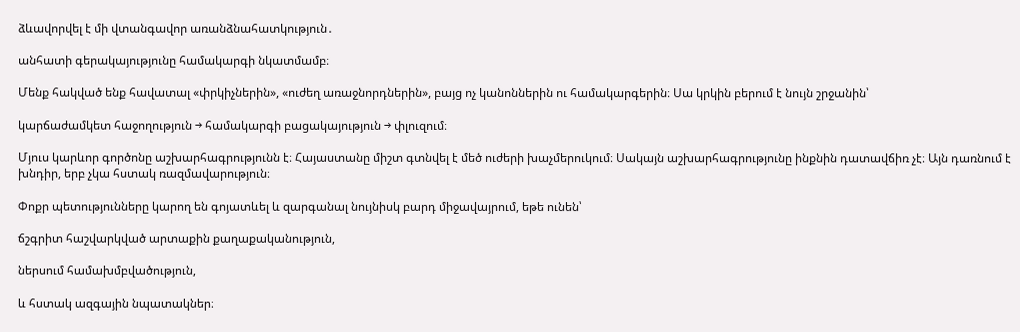ձևավորվել է մի վտանգավոր առանձնահատկություն․

անհատի գերակայությունը համակարգի նկատմամբ։

Մենք հակված ենք հավատալ «փրկիչներին», «ուժեղ առաջնորդներին», բայց ոչ կանոններին ու համակարգերին։ Սա կրկին բերում է նույն շրջանին՝

կարճաժամկետ հաջողություն → համակարգի բացակայություն → փլուզում։

Մյուս կարևոր գործոնը աշխարհագրությունն է։ Հայաստանը միշտ գտնվել է մեծ ուժերի խաչմերուկում։ Սակայն աշխարհագրությունը ինքնին դատավճիռ չէ։ Այն դառնում է խնդիր, երբ չկա հստակ ռազմավարություն։

Փոքր պետությունները կարող են գոյատևել և զարգանալ նույնիսկ բարդ միջավայրում, եթե ունեն՝

ճշգրիտ հաշվարկված արտաքին քաղաքականություն,

ներսում համախմբվածություն,

և հստակ ազգային նպատակներ։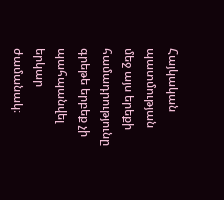Հայկական պատմության մեջ այս երեքի համադրությունը գրեթե երբեք չի պահպանվել երկար ժամանակ։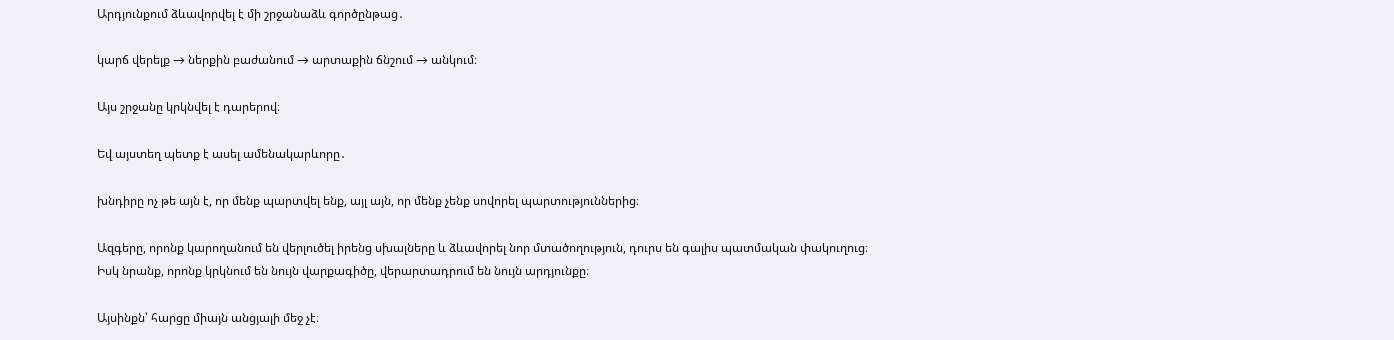Արդյունքում ձևավորվել է մի շրջանաձև գործընթաց․

կարճ վերելք → ներքին բաժանում → արտաքին ճնշում → անկում։

Այս շրջանը կրկնվել է դարերով։

Եվ այստեղ պետք է ասել ամենակարևորը․

խնդիրը ոչ թե այն է, որ մենք պարտվել ենք, այլ այն, որ մենք չենք սովորել պարտություններից։

Ազգերը, որոնք կարողանում են վերլուծել իրենց սխալները և ձևավորել նոր մտածողություն, դուրս են գալիս պատմական փակուղուց։ Իսկ նրանք, որոնք կրկնում են նույն վարքագիծը, վերարտադրում են նույն արդյունքը։

Այսինքն՝ հարցը միայն անցյալի մեջ չէ։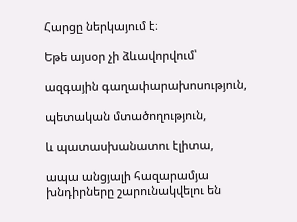Հարցը ներկայում է։

Եթե այսօր չի ձևավորվում՝

ազգային գաղափարախոսություն,

պետական մտածողություն,

և պատասխանատու էլիտա,

ապա անցյալի հազարամյա խնդիրները շարունակվելու են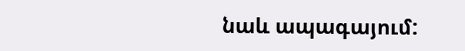նաև ապագայում: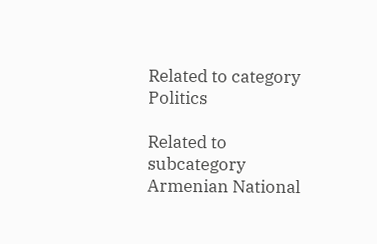Related to category Politics

Related to subcategory Armenian National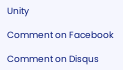Unity

Comment on Facebook

Comment on Disqus